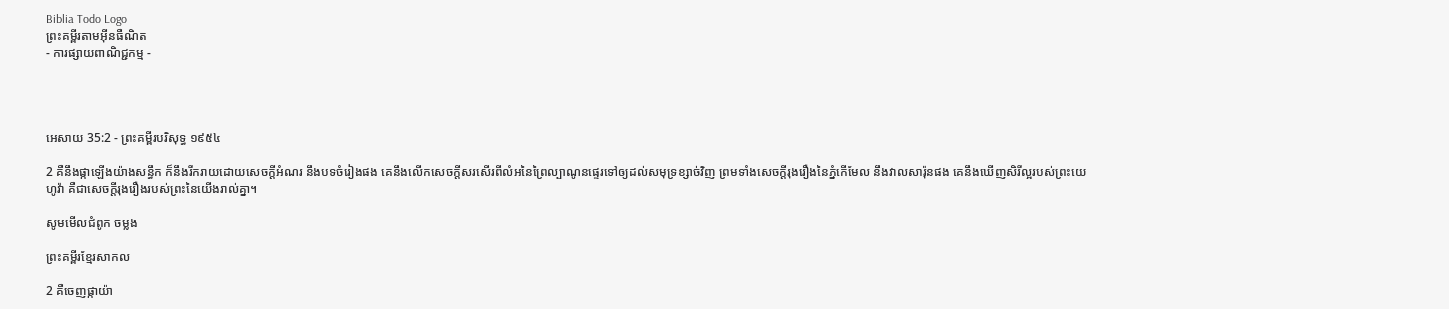Biblia Todo Logo
ព្រះគម្ពីរតាមអ៊ីនធឺណិត
- ការផ្សាយពាណិជ្ជកម្ម -




អេសាយ 35:2 - ព្រះគម្ពីរបរិសុទ្ធ ១៩៥៤

2 គឺនឹងផ្កាឡើងយ៉ាងសន្ធឹក ក៏នឹងរីក‌រាយដោយសេចក្ដីអំណរ នឹងបទចំរៀងផង គេនឹងលើកសេចក្ដីសរសើរពីលំអនៃព្រៃល្បាណូនផ្ទេរទៅឲ្យដល់សមុទ្រខ្សាច់វិញ ព្រមទាំងសេចក្ដីរុងរឿងនៃភ្នំកើមែល នឹងវាលសារ៉ុនផង គេនឹងឃើញសិរី‌ល្អរបស់ព្រះ‌យេហូវ៉ា គឺជាសេចក្ដីរុងរឿងរបស់ព្រះនៃយើងរាល់គ្នា។

សូមមើលជំពូក ចម្លង

ព្រះគម្ពីរខ្មែរសាកល

2 គឺចេញផ្កាយ៉ា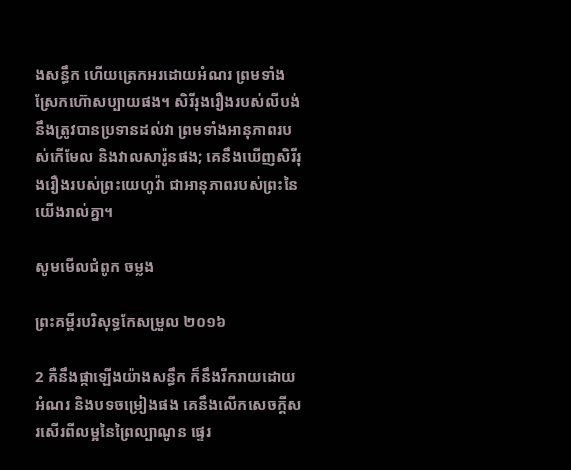ងសន្ធឹក ហើយត្រេកអរដោយអំណរ ព្រមទាំងស្រែកហ៊ោសប្បាយផង។ សិរីរុងរឿងរបស់លីបង់នឹងត្រូវបានប្រទានដល់វា ព្រមទាំងអានុភាពរបស់កើមែល និងវាលសារ៉ូនផង; គេនឹងឃើញសិរីរុងរឿងរបស់ព្រះយេហូវ៉ា ជាអានុភាពរបស់ព្រះនៃយើងរាល់គ្នា។

សូមមើលជំពូក ចម្លង

ព្រះគម្ពីរបរិសុទ្ធកែសម្រួល ២០១៦

2 គឺនឹងផ្កាឡើងយ៉ាងសន្ធឹក ក៏នឹងរីក‌រាយដោយអំណរ និងបទចម្រៀងផង គេនឹងលើកសេចក្ដីសរសើរពីលម្អនៃព្រៃល្បាណូន ផ្ទេរ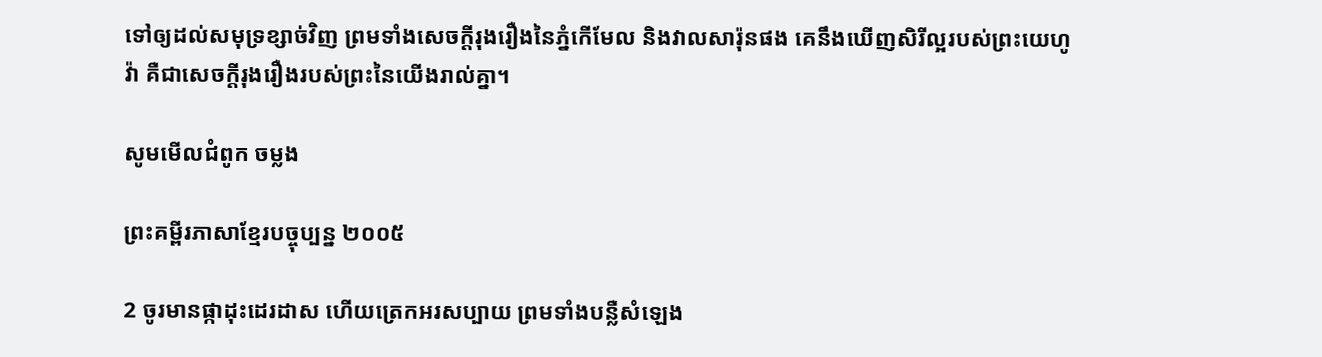ទៅឲ្យដល់សមុទ្រខ្សាច់វិញ ព្រមទាំងសេចក្ដីរុងរឿងនៃភ្នំកើមែល និងវាលសារ៉ុនផង គេនឹងឃើញសិរី‌ល្អរបស់ព្រះ‌យេហូវ៉ា គឺជាសេចក្ដីរុងរឿងរបស់ព្រះនៃយើងរាល់គ្នា។

សូមមើលជំពូក ចម្លង

ព្រះគម្ពីរភាសាខ្មែរបច្ចុប្បន្ន ២០០៥

2 ចូរមានផ្កាដុះដេរ‌ដាស ហើយត្រេកអរសប្បាយ ព្រមទាំងបន្លឺសំឡេង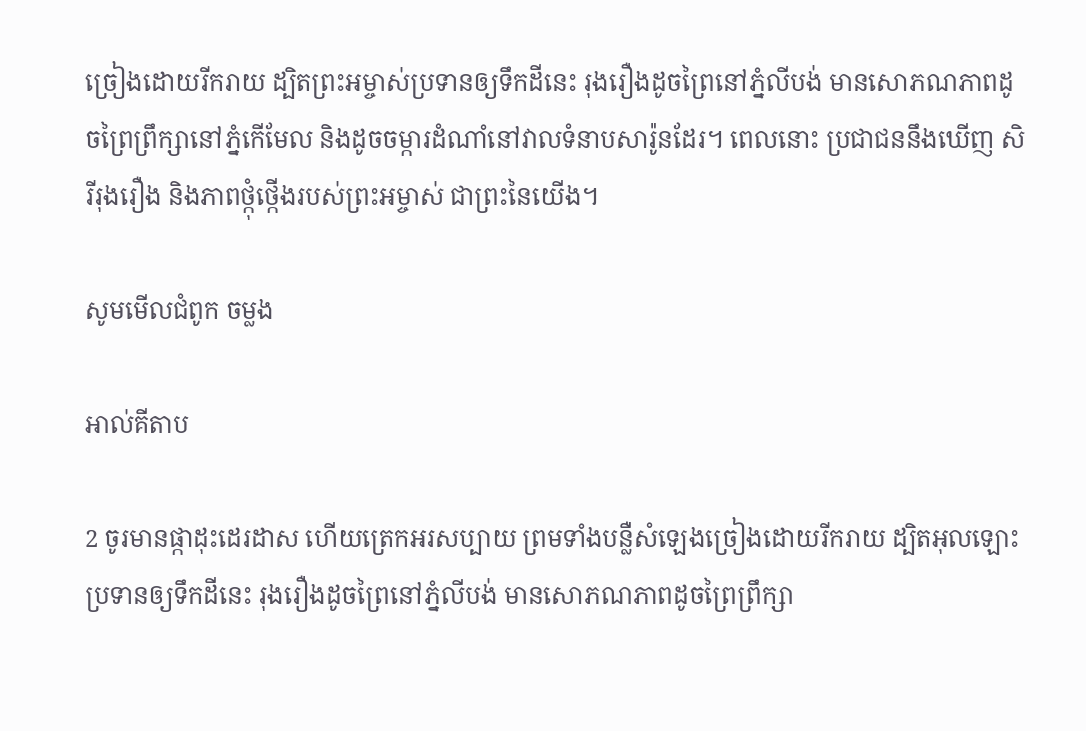ច្រៀងដោយរីក‌រាយ ដ្បិតព្រះ‌អម្ចាស់ប្រទានឲ្យទឹកដីនេះ រុងរឿងដូចព្រៃនៅភ្នំលីបង់ មានសោភណ‌ភាពដូចព្រៃព្រឹក្សានៅភ្នំកើមែល និងដូចចម្ការដំណាំនៅវាលទំនាបសារ៉ូនដែរ។ ពេលនោះ ប្រជា‌ជននឹងឃើញ សិរី‌រុងរឿង និងភាពថ្កុំ‌ថ្កើងរបស់ព្រះ‌អម្ចាស់ ជាព្រះនៃយើង។

សូមមើលជំពូក ចម្លង

អាល់គីតាប

2 ចូរមានផ្កាដុះដេរ‌ដាស ហើយត្រេកអរសប្បាយ ព្រមទាំងបន្លឺសំឡេងច្រៀងដោយរីក‌រាយ ដ្បិតអុលឡោះប្រទានឲ្យទឹកដីនេះ រុង‌រឿងដូចព្រៃនៅភ្នំលីបង់ មានសោភណ‌ភាពដូចព្រៃព្រឹក្សា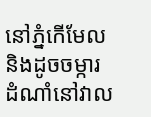នៅភ្នំកើមែល និងដូចចម្ការដំណាំនៅវាល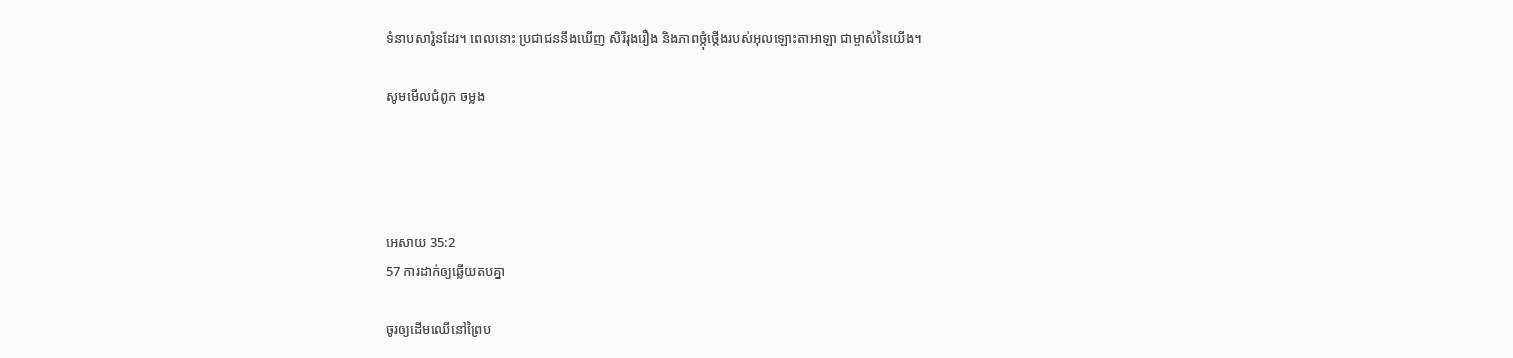ទំនាបសារ៉ូនដែរ។ ពេលនោះ ប្រជា‌ជននឹងឃើញ សិរី‌រុង‌រឿង និងភាពថ្កុំ‌ថ្កើងរបស់អុលឡោះ‌តាអាឡា ជាម្ចាស់នៃយើង។

សូមមើលជំពូក ចម្លង




អេសាយ 35:2
57 ការដាក់ឲ្យឆ្លើយតបគ្នា

ចូរឲ្យដើមឈើនៅព្រៃប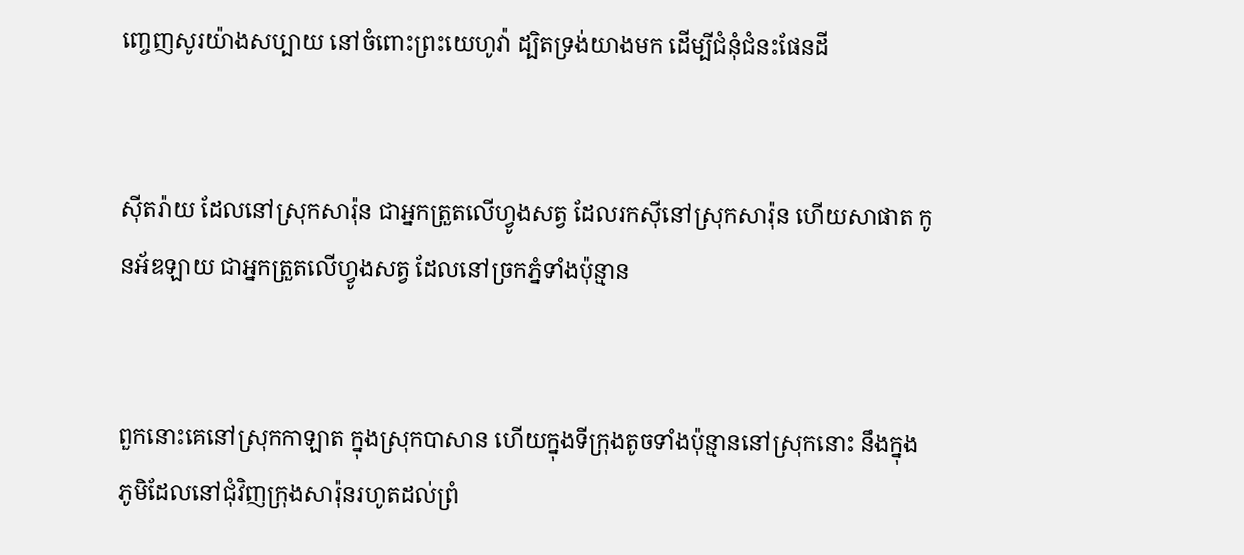ញ្ចេញសូរយ៉ាងសប្បាយ នៅចំពោះព្រះ‌យេហូវ៉ា ដ្បិតទ្រង់យាងមក ដើម្បីជំនុំ‌ជំនះផែនដី


ស៊ីត‌រ៉ាយ ដែលនៅស្រុកសារ៉ុន ជាអ្នកត្រួតលើហ្វូងសត្វ ដែលរកស៊ីនៅស្រុកសារ៉ុន ហើយសាផាត កូនអ័ឌឡាយ ជាអ្នកត្រួតលើហ្វូងសត្វ ដែលនៅច្រកភ្នំទាំងប៉ុន្មាន


ពួកនោះគេនៅស្រុកកាឡាត ក្នុងស្រុកបាសាន ហើយក្នុងទីក្រុងតូចទាំងប៉ុន្មាននៅស្រុកនោះ នឹងក្នុងភូមិដែលនៅជុំវិញក្រុងសារ៉ុនរហូតដល់ព្រំ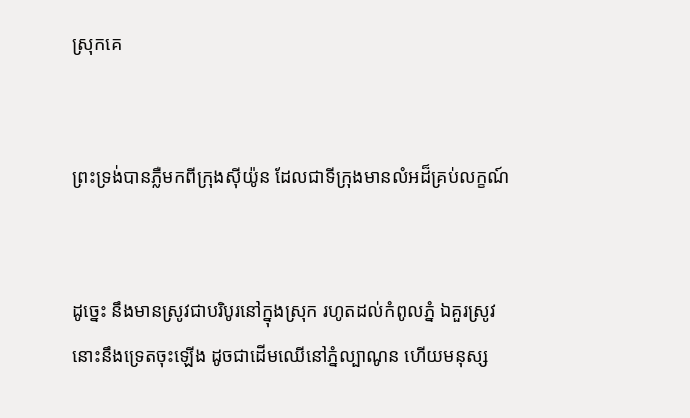ស្រុកគេ


ព្រះ‌ទ្រង់បានភ្លឺមកពីក្រុងស៊ីយ៉ូន ដែលជាទីក្រុងមានលំអដ៏គ្រប់លក្ខណ៍


ដូច្នេះ នឹងមានស្រូវជាបរិបូរនៅក្នុងស្រុក រហូតដល់កំពូលភ្នំ ឯគួរស្រូវ នោះនឹងទ្រេតចុះឡើង ដូចជាដើមឈើនៅភ្នំល្បាណូន ហើយមនុស្ស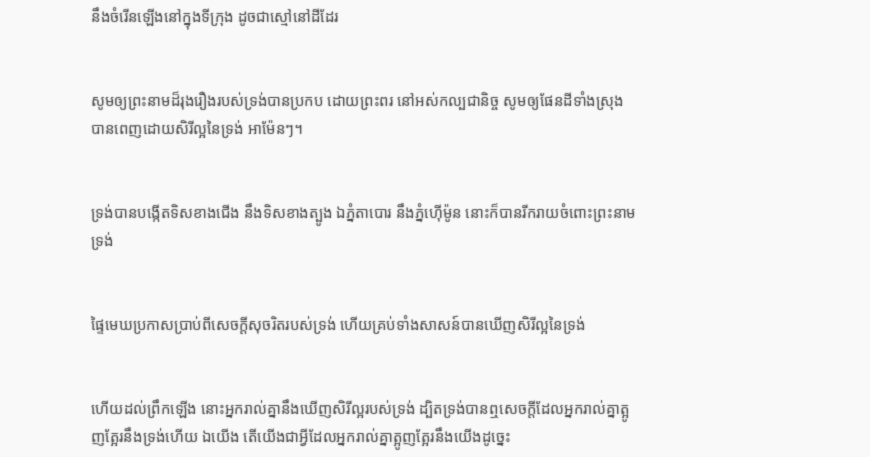នឹងចំរើនឡើងនៅក្នុងទីក្រុង ដូចជាស្មៅនៅដីដែរ


សូមឲ្យព្រះ‌នាមដ៏រុងរឿងរបស់ទ្រង់បានប្រកប ដោយព្រះ‌ពរ នៅអស់‌កល្ប‌ជានិច្ច សូមឲ្យផែនដីទាំងស្រុងបានពេញដោយសិរី‌ល្អនៃទ្រង់ អាម៉ែនៗ។


ទ្រង់បានបង្កើតទិសខាងជើង នឹងទិសខាងត្បូង ឯភ្នំតាបោរ នឹងភ្នំហ៊ើម៉ូន នោះក៏បានរីក‌រាយចំពោះព្រះ‌នាមទ្រង់


ផ្ទៃមេឃប្រកាសប្រាប់ពីសេចក្ដីសុចរិតរបស់ទ្រង់ ហើយគ្រប់ទាំងសាសន៍បានឃើញសិរី‌ល្អនៃទ្រង់


ហើយដល់ព្រឹកឡើង នោះអ្នករាល់គ្នានឹងឃើញសិរី‌ល្អរបស់ទ្រង់ ដ្បិតទ្រង់បានឮសេចក្ដីដែលអ្នករាល់គ្នាត្អូញ‌ត្អែរនឹងទ្រង់ហើយ ឯយើង តើយើងជាអ្វីដែលអ្នករាល់គ្នាត្អូញ‌ត្អែរនឹងយើងដូច្នេះ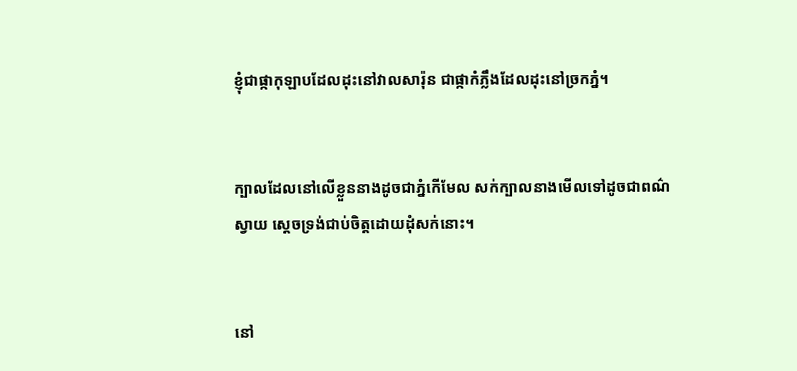ខ្ញុំជាផ្កាកុឡាបដែលដុះនៅវាលសារ៉ុន ជាផ្កាកំភ្លឹងដែលដុះនៅច្រកភ្នំ។


ក្បាលដែលនៅលើខ្លួននាងដូចជាភ្នំកើមែល សក់ក្បាលនាងមើលទៅដូចជាពណ៌ស្វាយ ស្តេចទ្រង់ជាប់ចិត្តដោយដុំសក់នោះ។


នៅ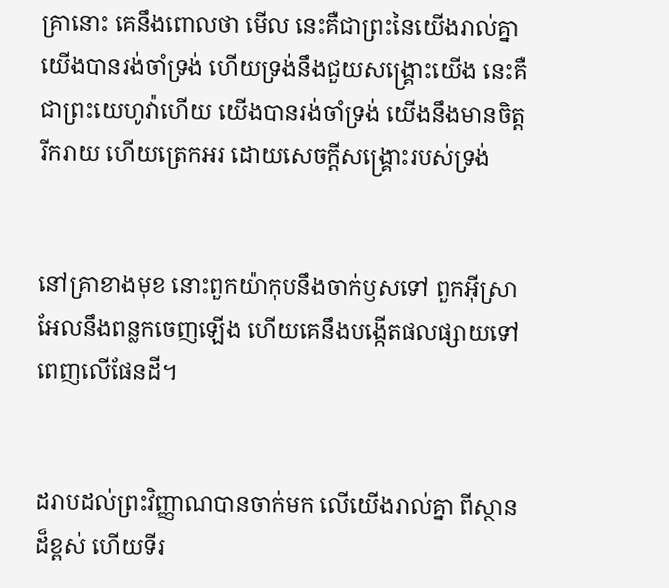គ្រានោះ គេនឹងពោលថា មើល នេះគឺជាព្រះនៃយើងរាល់គ្នា យើងបានរង់‌ចាំទ្រង់ ហើយទ្រង់នឹងជួយសង្គ្រោះយើង នេះគឺជាព្រះ‌យេហូវ៉ាហើយ យើងបានរង់‌ចាំទ្រង់ យើងនឹងមានចិត្តរីក‌រាយ ហើយត្រេក‌អរ ដោយសេចក្ដីសង្គ្រោះរបស់ទ្រង់


នៅគ្រាខាងមុខ នោះពួកយ៉ាកុបនឹងចាក់ឫសទៅ ពួកអ៊ីស្រាអែលនឹងពន្លកចេញឡើង ហើយគេនឹងបង្កើតផលផ្សាយទៅពេញលើផែនដី។


ដរាបដល់ព្រះ‌វិញ្ញាណបានចាក់មក លើយើងរាល់គ្នា ពីស្ថានដ៏ខ្ពស់ ហើយទីរ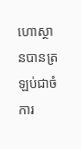ហោ‌ស្ថានបានត្រឡប់ជាចំការ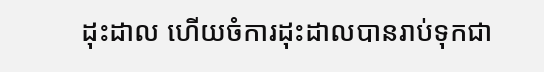ដុះ‌ដាល ហើយចំការដុះ‌ដាលបានរាប់ទុកជា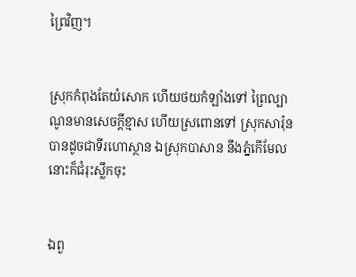ព្រៃវិញ។


ស្រុកកំពុងតែយំសោក ហើយថយកំឡាំងទៅ ព្រៃល្បាណូនមានសេចក្ដីខ្មាស ហើយស្រពោនទៅ ស្រុកសារ៉ុនបានដូចជាទីរហោ‌ស្ថាន ឯស្រុកបាសាន នឹងភ្នំកើមែល នោះក៏ជំរុះស្លឹកចុះ


ឯពួ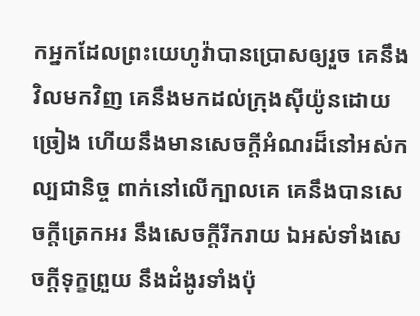កអ្នកដែលព្រះ‌យេហូវ៉ាបានប្រោសឲ្យរួច គេនឹងវិលមកវិញ គេនឹងមកដល់ក្រុងស៊ីយ៉ូនដោយច្រៀង ហើយនឹងមានសេចក្ដីអំណរដ៏នៅអស់‌កល្បជានិច្ច ពាក់នៅលើក្បាលគេ គេនឹងបានសេចក្ដីត្រេក‌អរ នឹងសេចក្ដីរីក‌រាយ ឯអស់ទាំងសេចក្ដីទុក្ខព្រួយ នឹងដំងូរទាំងប៉ុ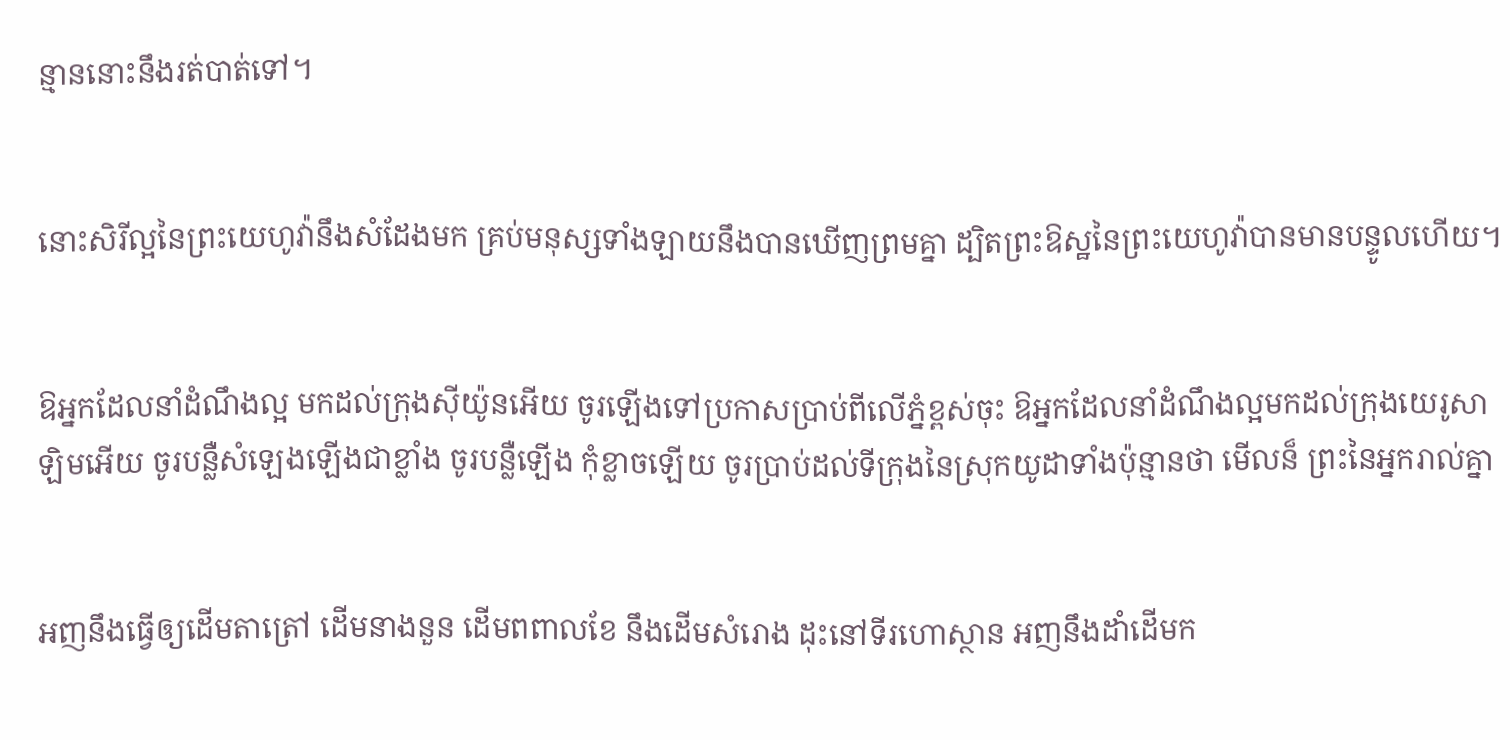ន្មាននោះនឹងរត់បាត់ទៅ។


នោះសិរី‌ល្អនៃព្រះ‌យេហូវ៉ានឹងសំដែងមក គ្រប់មនុស្សទាំង‌ឡាយនឹងបានឃើញព្រមគ្នា ដ្បិតព្រះ‌ឱស្ឋនៃព្រះ‌យេហូវ៉ាបានមានបន្ទូលហើយ។


ឱអ្នកដែលនាំដំណឹងល្អ មកដល់ក្រុងស៊ីយ៉ូនអើយ ចូរឡើងទៅប្រកាសប្រាប់ពីលើភ្នំខ្ពស់ចុះ ឱអ្នកដែលនាំដំណឹងល្អមកដល់ក្រុងយេរូ‌សាឡិមអើយ ចូរបន្លឺសំឡេងឡើងជាខ្លាំង ចូរបន្លឺឡើង កុំខ្លាចឡើយ ចូរប្រាប់ដល់ទីក្រុងនៃស្រុកយូដាទាំងប៉ុន្មានថា មើលន៏ ព្រះនៃអ្នករាល់គ្នា


អញនឹងធ្វើឲ្យដើមតាត្រៅ ដើមនាង‌នួន ដើមពពាលខែ នឹងដើមសំរោង ដុះនៅទីរហោ‌ស្ថាន អញនឹងដាំដើមក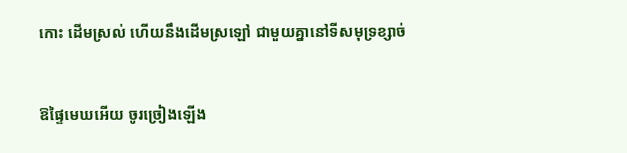កោះ ដើមស្រល់ ហើយនឹងដើមស្រឡៅ ជាមួយគ្នានៅទីសមុទ្រខ្សាច់


ឱផ្ទៃមេឃអើយ ចូរច្រៀងឡើង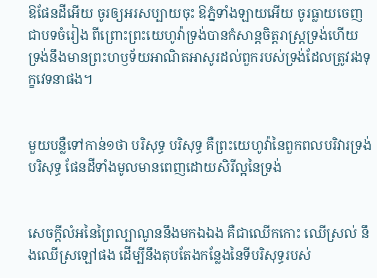ឱផែនដីអើយ ចូរឲ្យអរសប្បាយចុះ ឱភ្នំទាំង‌ឡាយអើយ ចូរធ្លាយចេញជាបទចំរៀង ពីព្រោះព្រះ‌យេហូវ៉ាទ្រង់បានកំសាន្តចិត្តរាស្ត្រទ្រង់ហើយ ទ្រង់នឹងមានព្រះ‌ហឫទ័យអាណិត‌អាសូរដល់ពួករបស់ទ្រង់ដែលត្រូវរងទុក្ខវេទនាផង។


មួយបន្លឺទៅកាន់១ថា បរិសុទ្ធ បរិសុទ្ធ គឺព្រះ‌យេហូវ៉ានៃពួកពល‌បរិវារទ្រង់បរិសុទ្ធ ផែនដីទាំងមូលមានពេញដោយសិរី‌ល្អនៃទ្រង់


សេចក្ដីលំអនៃព្រៃល្បាណូននឹងមកឯឯង គឺជាឈើកកោះ ឈើស្រល់ នឹងឈើស្រឡៅផង ដើម្បីនឹងតុប‌តែងកន្លែងនៃទីបរិសុទ្ធរបស់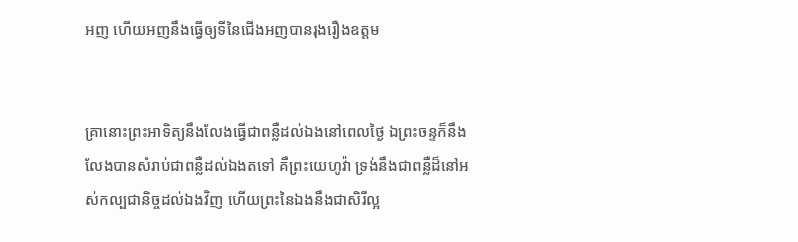អញ ហើយអញនឹងធ្វើឲ្យទីនៃជើងអញបានរុងរឿងឧត្តម


គ្រានោះព្រះ‌អាទិត្យនឹងលែងធ្វើជាពន្លឺដល់ឯងនៅពេលថ្ងៃ ឯព្រះ‌ចន្ទក៏នឹងលែងបានសំរាប់ជាពន្លឺដល់ឯងតទៅ គឺព្រះ‌យេហូវ៉ា ទ្រង់នឹងជាពន្លឺដ៏នៅអស់‌កល្ប‌ជានិច្ចដល់ឯងវិញ ហើយព្រះនៃឯងនឹងជាសិរី‌ល្អ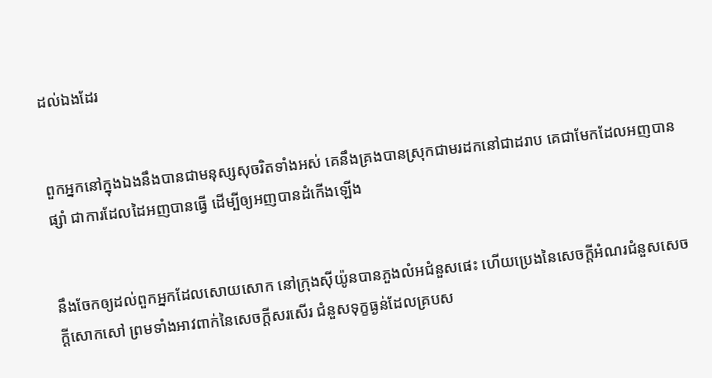ដល់ឯងដែរ


ពួកអ្នកនៅក្នុងឯងនឹងបានជាមនុស្សសុចរិតទាំងអស់ គេនឹងគ្រងបានស្រុកជាមរដកនៅជាដរាប គេជាមែកដែលអញបានផ្សាំ ជាការដែលដៃអញបានធ្វើ ដើម្បីឲ្យអញបានដំកើងឡើង


នឹងចែកឲ្យដល់ពួកអ្នកដែលសោយ‌សោក នៅក្រុងស៊ីយ៉ូនបានភួងលំអជំនួសផេះ ហើយប្រេងនៃសេចក្ដីអំណរជំនួសសេចក្ដីសោក‌សៅ ព្រមទាំងអាវពាក់នៃសេចក្ដីសរសើរ ជំនួសទុក្ខធ្ងន់ដែលគ្របស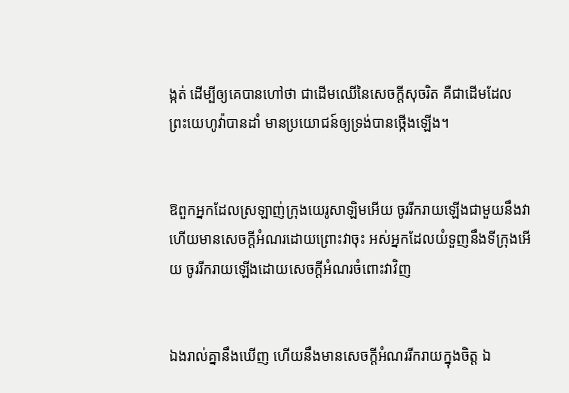ង្កត់ ដើម្បីឲ្យគេបានហៅថា ជាដើមឈើនៃសេចក្ដីសុចរិត គឺជាដើមដែលព្រះ‌យេហូវ៉ាបានដាំ មានប្រយោជន៍ឲ្យទ្រង់បានថ្កើងឡើង។


ឱពួកអ្នកដែលស្រឡាញ់ក្រុងយេរូ‌សាឡិមអើយ ចូររីក‌រាយឡើងជាមួយនឹងវា ហើយមានសេចក្ដីអំណរដោយព្រោះវាចុះ អស់អ្នកដែលយំទួញនឹងទីក្រុងអើយ ចូររីក‌រាយឡើងដោយសេចក្ដីអំណរចំពោះវាវិញ


ឯងរាល់គ្នានឹងឃើញ ហើយនឹងមានសេចក្ដីអំណររីក‌រាយក្នុងចិត្ត ឯ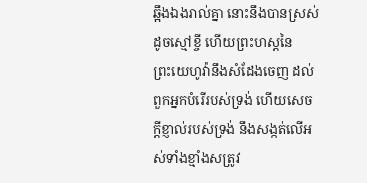ឆ្អឹងឯងរាល់គ្នា នោះនឹងបានស្រស់ដូចស្មៅខ្ចី ហើយព្រះ‌ហស្តនៃព្រះ‌យេហូវ៉ានឹងសំដែងចេញ ដល់ពួកអ្នកបំរើរបស់ទ្រង់ ហើយសេចក្ដីខ្ញាល់របស់ទ្រង់ នឹងសង្កត់លើអស់ទាំងខ្មាំងសត្រូវ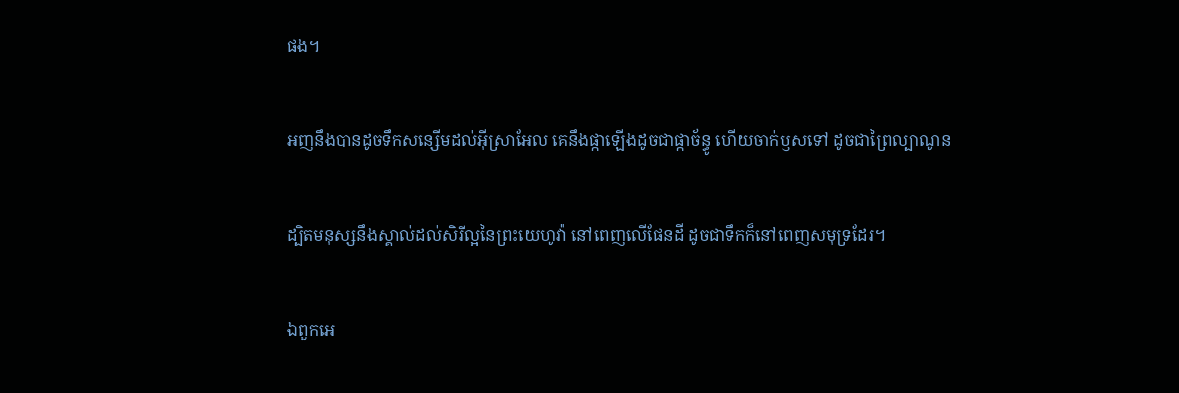ផង។


អញនឹងបានដូចទឹកសន្សើមដល់អ៊ីស្រាអែល គេនឹងផ្កាឡើងដូចជាផ្កាច័ន្ធូ ហើយចាក់ឫសទៅ ដូចជាព្រៃល្បាណូន


ដ្បិតមនុស្សនឹងស្គាល់ដល់សិរី‌ល្អនៃព្រះ‌យេហូវ៉ា នៅពេញលើផែនដី ដូចជាទឹកក៏នៅពេញសមុទ្រដែរ។


ឯពួកអេ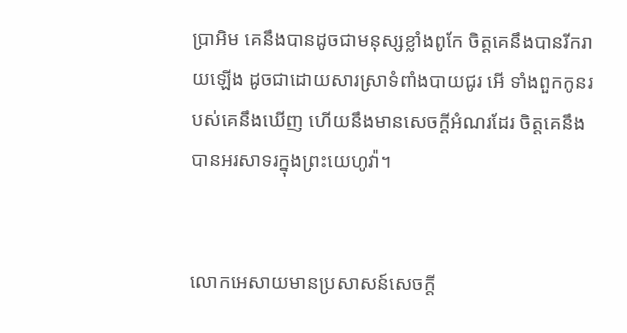ប្រា‌អិម គេនឹងបានដូចជាមនុស្សខ្លាំងពូកែ ចិត្តគេនឹងបានរីក‌រាយឡើង ដូចជាដោយ‌សារស្រាទំពាំង‌បាយ‌ជូរ អើ ទាំងពួកកូនរបស់គេនឹងឃើញ ហើយនឹងមានសេចក្ដីអំណរដែរ ចិត្តគេនឹងបានអរ‌សាទរក្នុងព្រះ‌យេហូវ៉ា។


លោកអេសាយមានប្រសាសន៍សេចក្ដី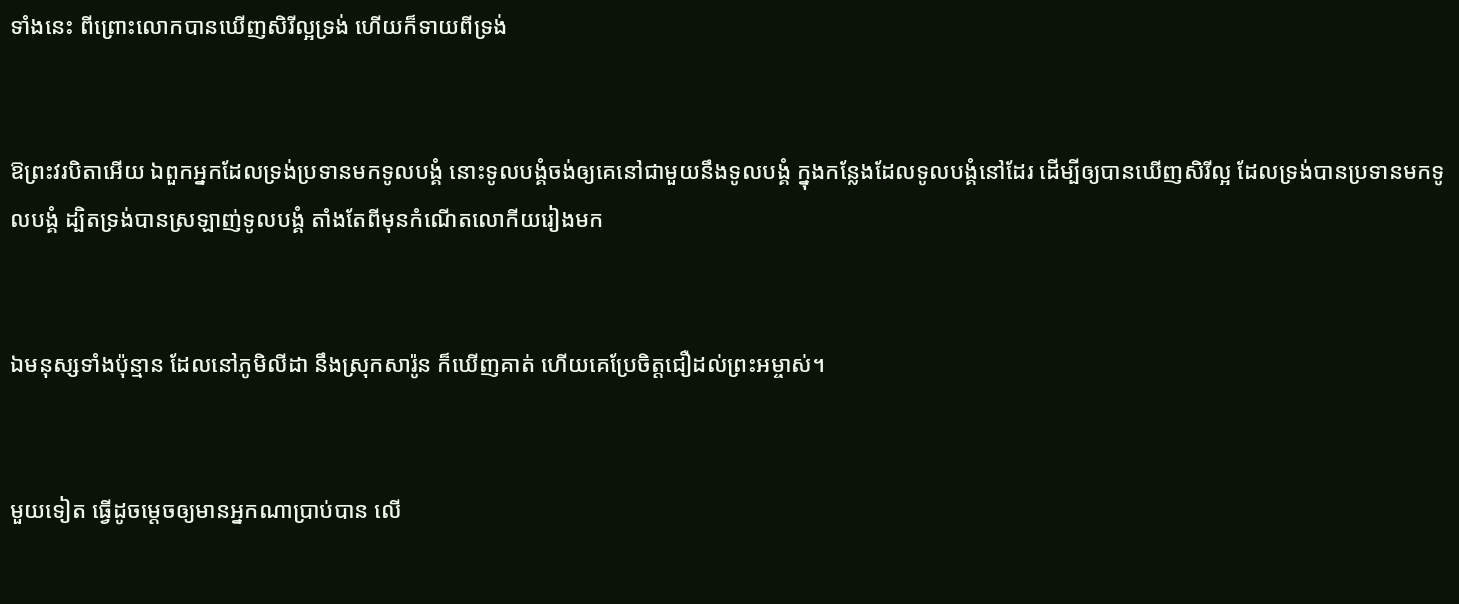ទាំងនេះ ពីព្រោះលោកបានឃើញសិរី‌ល្អទ្រង់ ហើយក៏ទាយពីទ្រង់


ឱព្រះវរ‌បិតាអើយ ឯពួកអ្នកដែលទ្រង់ប្រទានមកទូលបង្គំ នោះទូលបង្គំចង់ឲ្យគេនៅជាមួយនឹងទូលបង្គំ ក្នុងកន្លែងដែលទូលបង្គំនៅដែរ ដើម្បីឲ្យបានឃើញសិរី‌ល្អ ដែលទ្រង់បានប្រទានមកទូលបង្គំ ដ្បិតទ្រង់បានស្រឡាញ់ទូលបង្គំ តាំងតែពីមុនកំណើតលោកីយរៀងមក


ឯមនុស្សទាំងប៉ុន្មាន ដែលនៅភូមិលីដា នឹងស្រុកសារ៉ូន ក៏ឃើញគាត់ ហើយគេប្រែចិត្តជឿដល់ព្រះ‌អម្ចាស់។


មួយទៀត ធ្វើដូចម្តេចឲ្យមានអ្នកណាប្រាប់បាន លើ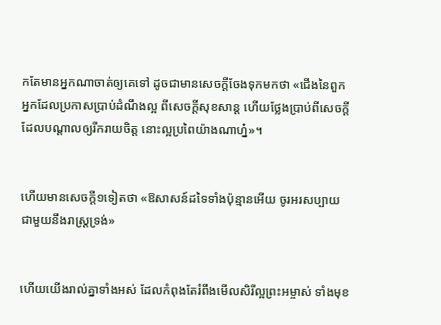កតែមានអ្នកណាចាត់ឲ្យគេទៅ ដូចជាមានសេចក្ដីចែងទុកមកថា «ជើងនៃពួកអ្នកដែលប្រកាសប្រាប់ដំណឹងល្អ ពីសេចក្ដីសុខ‌សាន្ត ហើយថ្លែងប្រាប់ពីសេចក្ដីដែលបណ្តាលឲ្យរីក‌រាយចិត្ត នោះល្អប្រពៃយ៉ាងណាហ្ន៎»។


ហើយមានសេចក្ដី១ទៀតថា «ឱសាសន៍ដទៃទាំងប៉ុន្មានអើយ ចូរអរសប្បាយជាមួយនឹងរាស្ត្រទ្រង់»


ហើយយើងរាល់គ្នាទាំងអស់ ដែលកំពុងតែរំពឹងមើលសិរី‌ល្អព្រះ‌អម្ចាស់ ទាំងមុខ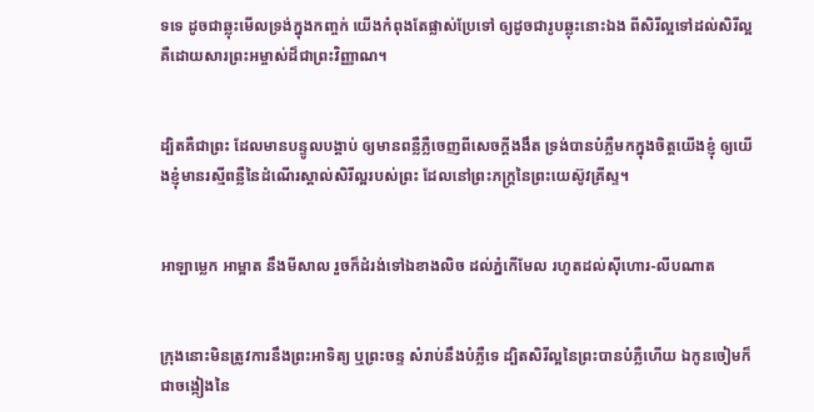ទទេ ដូចជាឆ្លុះមើលទ្រង់ក្នុងកញ្ចក់ យើងកំពុងតែផ្លាស់ប្រែទៅ ឲ្យដូចជារូបឆ្លុះនោះឯង ពីសិរី‌ល្អទៅដល់សិរី‌ល្អ គឺដោយ‌សារព្រះ‌អម្ចាស់ដ៏ជាព្រះ‌វិញ្ញាណ។


ដ្បិតគឺជាព្រះ ដែលមានបន្ទូលបង្គាប់ ឲ្យមានពន្លឺភ្លឺចេញពីសេចក្ដីងងឹត ទ្រង់បានបំភ្លឺមកក្នុងចិត្តយើងខ្ញុំ ឲ្យយើងខ្ញុំមានរស្មីពន្លឺនៃដំណើរស្គាល់សិរី‌ល្អរបស់ព្រះ ដែលនៅព្រះ‌ភក្ត្រនៃព្រះ‌យេស៊ូវគ្រីស្ទ។


អាឡាម្លេក អាម្អាត នឹងមីសាល រួចក៏ដំរង់ទៅឯខាងលិច ដល់ភ្នំកើមែល រហូតដល់ស៊ីហោរ-លីប‌ណាត


ក្រុងនោះមិនត្រូវការនឹងព្រះ‌អាទិត្យ ឬព្រះ‌ចន្ទ សំរាប់នឹងបំភ្លឺទេ ដ្បិតសិរី‌ល្អនៃព្រះបានបំភ្លឺហើយ ឯកូនចៀមក៏ជាចង្កៀងនៃ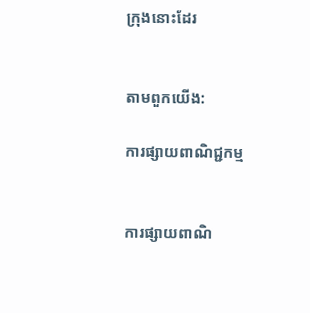ក្រុងនោះដែរ


តាមពួកយើង:

ការផ្សាយពាណិជ្ជកម្ម


ការផ្សាយពាណិ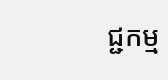ជ្ជកម្ម